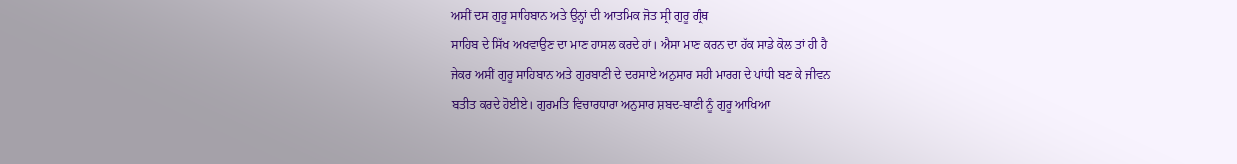ਅਸੀਂ ਦਸ ਗੁਰੂ ਸਾਹਿਬਾਨ ਅਤੇ ਉਨ੍ਹਾਂ ਦੀ ਆਤਮਿਕ ਜੋਤ ਸ੍ਰੀ ਗੁਰੂ ਗ੍ਰੰਥ
ਸਾਹਿਬ ਦੇ ਸਿੱਖ ਅਖਵਾਉਣ ਦਾ ਮਾਣ ਹਾਸਲ ਕਰਦੇ ਹਾਂ। ਐਸਾ ਮਾਣ ਕਰਨ ਦਾ ਹੱਕ ਸਾਡੇ ਕੋਲ ਤਾਂ ਹੀ ਹੈ
ਜੇਕਰ ਅਸੀਂ ਗੁਰੂ ਸਾਹਿਬਾਨ ਅਤੇ ਗੁਰਬਾਣੀ ਦੇ ਦਰਸਾਏ ਅਨੁਸਾਰ ਸਹੀ ਮਾਰਗ ਦੇ ਪਾਂਧੀ ਬਣ ਕੇ ਜੀਵਨ
ਬਤੀਤ ਕਰਦੇ ਹੋਈਏ। ਗੁਰਮਤਿ ਵਿਚਾਰਧਾਰਾ ਅਨੁਸਾਰ ਸ਼ਬਦ-ਬਾਣੀ ਨੂੰ ਗੁਰੂ ਆਖਿਆ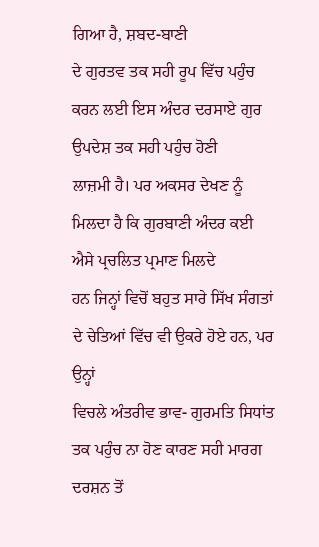ਗਿਆ ਹੈ, ਸ਼ਬਦ-ਬਾਣੀ
ਦੇ ਗੁਰਤਵ ਤਕ ਸਹੀ ਰੂਪ ਵਿੱਚ ਪਹੁੰਚ ਕਰਨ ਲਈ ਇਸ ਅੰਦਰ ਦਰਸਾਏ ਗੁਰ ਉਪਦੇਸ਼ ਤਕ ਸਹੀ ਪਹੁੰਚ ਹੋਣੀ
ਲਾਜ਼ਮੀ ਹੈ। ਪਰ ਅਕਸਰ ਦੇਖਣ ਨੂੰ ਮਿਲਦਾ ਹੈ ਕਿ ਗੁਰਬਾਣੀ ਅੰਦਰ ਕਈ ਐਸੇ ਪ੍ਰਚਲਿਤ ਪ੍ਰਮਾਣ ਮਿਲਦੇ
ਹਨ ਜਿਨ੍ਹਾਂ ਵਿਚੋਂ ਬਹੁਤ ਸਾਰੇ ਸਿੱਖ ਸੰਗਤਾਂ ਦੇ ਚੇਤਿਆਂ ਵਿੱਚ ਵੀ ਉਕਰੇ ਹੋਏ ਹਨ, ਪਰ ਉਨ੍ਹਾਂ
ਵਿਚਲੇ ਅੰਤਰੀਵ ਭਾਵ- ਗੁਰਮਤਿ ਸਿਧਾਂਤ ਤਕ ਪਹੁੰਚ ਨਾ ਹੋਣ ਕਾਰਣ ਸਹੀ ਮਾਰਗ ਦਰਸ਼ਨ ਤੋਂ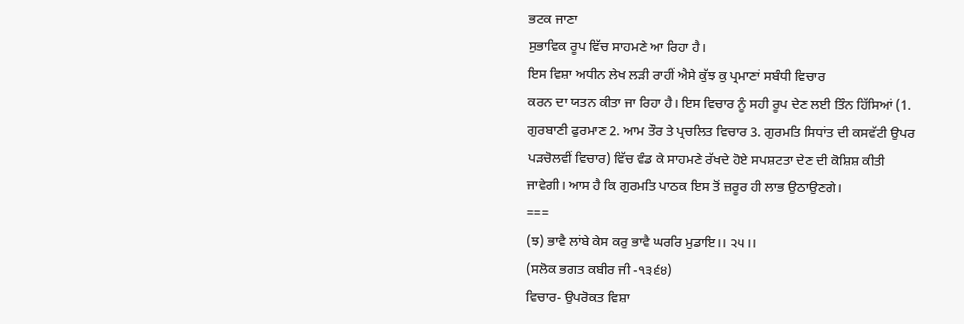ਭਟਕ ਜਾਣਾ
ਸੁਭਾਵਿਕ ਰੂਪ ਵਿੱਚ ਸਾਹਮਣੇ ਆ ਰਿਹਾ ਹੈ।
ਇਸ ਵਿਸ਼ਾ ਅਧੀਨ ਲੇਖ ਲੜੀ ਰਾਹੀਂ ਐਸੇ ਕੁੱਝ ਕੁ ਪ੍ਰਮਾਣਾਂ ਸਬੰਧੀ ਵਿਚਾਰ
ਕਰਨ ਦਾ ਯਤਨ ਕੀਤਾ ਜਾ ਰਿਹਾ ਹੈ। ਇਸ ਵਿਚਾਰ ਨੂੰ ਸਹੀ ਰੂਪ ਦੇਣ ਲਈ ਤਿੰਨ ਹਿੱਸਿਆਂ (1.
ਗੁਰਬਾਣੀ ਫੁਰਮਾਣ 2. ਆਮ ਤੌਰ ਤੇ ਪ੍ਰਚਲਿਤ ਵਿਚਾਰ 3. ਗੁਰਮਤਿ ਸਿਧਾਂਤ ਦੀ ਕਸਵੱਟੀ ਉਪਰ
ਪੜਚੋਲਵੀਂ ਵਿਚਾਰ) ਵਿੱਚ ਵੰਡ ਕੇ ਸਾਹਮਣੇ ਰੱਖਦੇ ਹੋਏ ਸਪਸ਼ਟਤਾ ਦੇਣ ਦੀ ਕੋਸ਼ਿਸ਼ ਕੀਤੀ
ਜਾਵੇਗੀ। ਆਸ ਹੈ ਕਿ ਗੁਰਮਤਿ ਪਾਠਕ ਇਸ ਤੋਂ ਜ਼ਰੂਰ ਹੀ ਲਾਭ ਉਠਾਉਣਗੇ।
===
(ਝ) ਭਾਵੈ ਲਾਂਬੇ ਕੇਸ ਕਰੁ ਭਾਵੈ ਘਰਰਿ ਮੁਡਾਇ।। ੨੫।।
(ਸਲੋਕ ਭਗਤ ਕਬੀਰ ਜੀ -੧੩੬੪)
ਵਿਚਾਰ- ਉਪਰੋਕਤ ਵਿਸ਼ਾ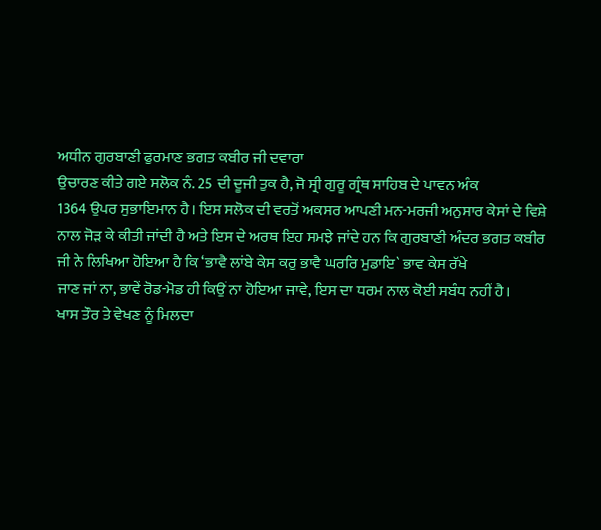ਅਧੀਨ ਗੁਰਬਾਣੀ ਫੁਰਮਾਣ ਭਗਤ ਕਬੀਰ ਜੀ ਦਵਾਰਾ
ਉਚਾਰਣ ਕੀਤੇ ਗਏ ਸਲੋਕ ਨੰ. 25 ਦੀ ਦੂਜੀ ਤੁਕ ਹੈ, ਜੋ ਸ੍ਰੀ ਗੁਰੂ ਗ੍ਰੰਥ ਸਾਹਿਬ ਦੇ ਪਾਵਨ ਅੰਕ
1364 ਉਪਰ ਸੁਭਾਇਮਾਨ ਹੈ। ਇਸ ਸਲੋਕ ਦੀ ਵਰਤੋਂ ਅਕਸਰ ਆਪਣੀ ਮਨ-ਮਰਜੀ ਅਨੁਸਾਰ ਕੇਸਾਂ ਦੇ ਵਿਸ਼ੇ
ਨਾਲ ਜੋੜ ਕੇ ਕੀਤੀ ਜਾਂਦੀ ਹੈ ਅਤੇ ਇਸ ਦੇ ਅਰਥ ਇਹ ਸਮਝੇ ਜਾਂਦੇ ਹਨ ਕਿ ਗੁਰਬਾਣੀ ਅੰਦਰ ਭਗਤ ਕਬੀਰ
ਜੀ ਨੇ ਲਿਖਿਆ ਹੋਇਆ ਹੈ ਕਿ ‘ਭਾਵੈ ਲਾਂਬੇ ਕੇਸ ਕਰੁ ਭਾਵੈ ਘਰਰਿ ਮੁਡਾਇ` ਭਾਵ ਕੇਸ ਰੱਖੇ
ਜਾਣ ਜਾਂ ਨਾ, ਭਾਵੇਂ ਰੋਡ-ਮੋਡ ਹੀ ਕਿਉਂ ਨਾ ਹੋਇਆ ਜਾਵੇ, ਇਸ ਦਾ ਧਰਮ ਨਾਲ ਕੋਈ ਸਬੰਧ ਨਹੀਂ ਹੈ।
ਖਾਸ ਤੌਰ ਤੇ ਵੇਖਣ ਨੂੰ ਮਿਲਦਾ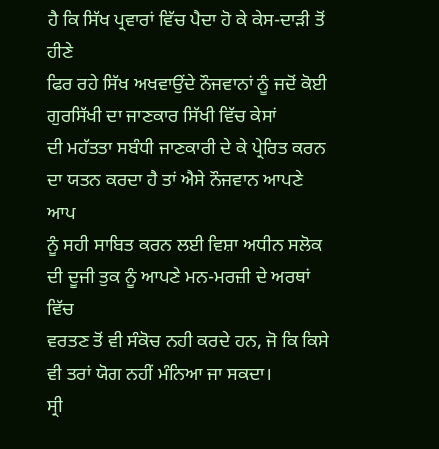ਹੈ ਕਿ ਸਿੱਖ ਪ੍ਰਵਾਰਾਂ ਵਿੱਚ ਪੈਦਾ ਹੋ ਕੇ ਕੇਸ-ਦਾੜੀ ਤੋਂ ਹੀਣੇ
ਫਿਰ ਰਹੇ ਸਿੱਖ ਅਖਵਾਉਂਦੇ ਨੌਜਵਾਨਾਂ ਨੂੰ ਜਦੋਂ ਕੋਈ ਗੁਰਸਿੱਖੀ ਦਾ ਜਾਣਕਾਰ ਸਿੱਖੀ ਵਿੱਚ ਕੇਸਾਂ
ਦੀ ਮਹੱਤਤਾ ਸਬੰਧੀ ਜਾਣਕਾਰੀ ਦੇ ਕੇ ਪ੍ਰੇਰਿਤ ਕਰਨ ਦਾ ਯਤਨ ਕਰਦਾ ਹੈ ਤਾਂ ਐਸੇ ਨੌਜਵਾਨ ਆਪਣੇ ਆਪ
ਨੂੰ ਸਹੀ ਸਾਬਿਤ ਕਰਨ ਲਈ ਵਿਸ਼ਾ ਅਧੀਨ ਸਲੋਕ ਦੀ ਦੂਜੀ ਤੁਕ ਨੂੰ ਆਪਣੇ ਮਨ-ਮਰਜ਼ੀ ਦੇ ਅਰਥਾਂ ਵਿੱਚ
ਵਰਤਣ ਤੋਂ ਵੀ ਸੰਕੋਚ ਨਹੀ ਕਰਦੇ ਹਨ, ਜੋ ਕਿ ਕਿਸੇ ਵੀ ਤਰਾਂ ਯੋਗ ਨਹੀਂ ਮੰਨਿਆ ਜਾ ਸਕਦਾ।
ਸ੍ਰੀ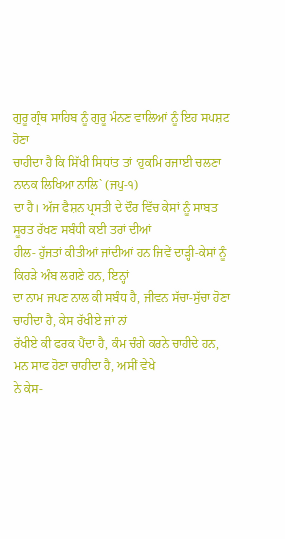ਗੁਰੂ ਗ੍ਰੰਥ ਸਾਹਿਬ ਨੂੰ ਗੁਰੂ ਮੰਨਣ ਵਾਲਿਆਂ ਨੂੰ ਇਹ ਸਪਸ਼ਟ ਹੋਣਾ
ਚਾਹੀਦਾ ਹੈ ਕਿ ਸਿੱਖੀ ਸਿਧਾਂਤ ਤਾਂ ‘ਹੁਕਮਿ ਰਜਾਈ ਚਲਣਾ ਨਾਨਕ ਲਿਖਿਆ ਨਾਲਿ` (ਜਪੁ-੧)
ਦਾ ਹੈ। ਅੱਜ ਫੈਸ਼ਨ ਪ੍ਰਸਤੀ ਦੇ ਦੌਰ ਵਿੱਚ ਕੇਸਾਂ ਨੂੰ ਸਾਬਤ ਸੂਰਤ ਰੱਖਣ ਸਬੰਧੀ ਕਈ ਤਰਾਂ ਦੀਆਂ
ਹੀਲ- ਹੁੱਜਤਾਂ ਕੀਤੀਆਂ ਜਾਂਦੀਆਂ ਹਨ ਜਿਵੇਂ ਦਾੜ੍ਹੀ-ਕੇਸਾਂ ਨੂੰ ਕਿਹੜੇ ਅੰਬ ਲਗਣੇ ਹਨ, ਇਨ੍ਹਾਂ
ਦਾ ਨਾਮ ਜਪਣ ਨਾਲ ਕੀ ਸਬੰਧ ਹੈ, ਜੀਵਨ ਸੱਚਾ-ਸੁੱਚਾ ਹੋਣਾ ਚਾਹੀਦਾ ਹੈ, ਕੇਸ ਰੱਖੀਏ ਜਾਂ ਨਾਂ
ਰੱਖੀਏ ਕੀ ਫਰਕ ਪੈਂਦਾ ਹੈ, ਕੰਮ ਚੰਗੇ ਕਰਨੇ ਚਾਹੀਦੇ ਹਨ, ਮਨ ਸਾਫ ਹੋਣਾ ਚਾਹੀਦਾ ਹੈ, ਅਸੀਂ ਵੇਖੇ
ਨੇ ਕੇਸ-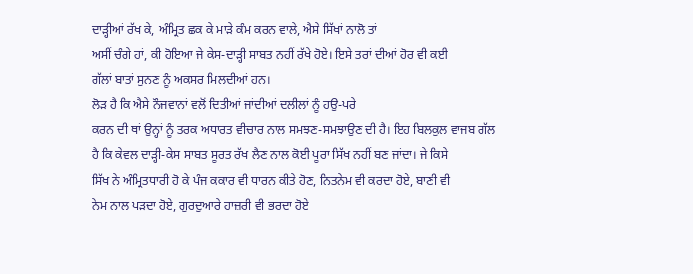ਦਾੜ੍ਹੀਆਂ ਰੱਖ ਕੇ, ਅੰਮ੍ਰਿਤ ਛਕ ਕੇ ਮਾੜੇ ਕੰਮ ਕਰਨ ਵਾਲੇ, ਐਸੇ ਸਿੱਖਾਂ ਨਾਲੋ ਤਾਂ
ਅਸੀਂ ਚੰਗੇ ਹਾਂ, ਕੀ ਹੋਇਆ ਜੇ ਕੇਸ-ਦਾੜ੍ਹੀ ਸਾਬਤ ਨਹੀਂ ਰੱਖੇ ਹੋਏ। ਇਸੇ ਤਰਾਂ ਦੀਆਂ ਹੋਰ ਵੀ ਕਈ
ਗੱਲਾਂ ਬਾਤਾਂ ਸੁਨਣ ਨੂੰ ਅਕਸਰ ਮਿਲਦੀਆਂ ਹਨ।
ਲੋੜ ਹੈ ਕਿ ਐਸੇ ਨੌਜਵਾਨਾਂ ਵਲੋਂ ਦਿਤੀਆਂ ਜਾਂਦੀਆਂ ਦਲੀਲਾਂ ਨੂੰ ਹਉ-ਪਰੇ
ਕਰਨ ਦੀ ਥਾਂ ਉਨ੍ਹਾਂ ਨੂੰ ਤਰਕ ਅਧਾਰਤ ਵੀਚਾਰ ਨਾਲ ਸਮਝਣ-ਸਮਝਾਉਣ ਦੀ ਹੈ। ਇਹ ਬਿਲਕੁਲ ਵਾਜਬ ਗੱਲ
ਹੈ ਕਿ ਕੇਵਲ ਦਾੜ੍ਹੀ-ਕੇਸ ਸਾਬਤ ਸੂਰਤ ਰੱਖ ਲੈਣ ਨਾਲ ਕੋਈ ਪੂਰਾ ਸਿੱਖ ਨਹੀਂ ਬਣ ਜਾਂਦਾ। ਜੇ ਕਿਸੇ
ਸਿੱਖ ਨੇ ਅੰਮ੍ਰਿਤਧਾਰੀ ਹੋ ਕੇ ਪੰਜ ਕਕਾਰ ਵੀ ਧਾਰਨ ਕੀਤੇ ਹੋਣ, ਨਿਤਨੇਮ ਵੀ ਕਰਦਾ ਹੋਏ, ਬਾਣੀ ਵੀ
ਨੇਮ ਨਾਲ ਪੜਦਾ ਹੋਏ, ਗੁਰਦੁਆਰੇ ਹਾਜ਼ਰੀ ਵੀ ਭਰਦਾ ਹੋਏ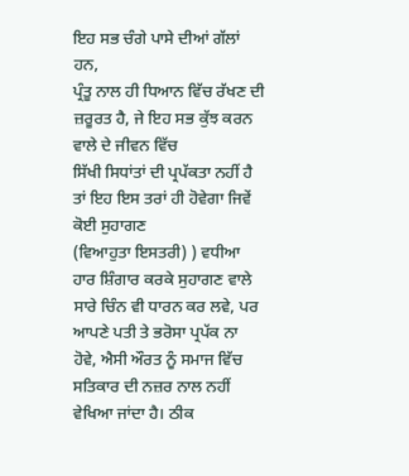ਇਹ ਸਭ ਚੰਗੇ ਪਾਸੇ ਦੀਆਂ ਗੱਲਾਂ ਹਨ,
ਪ੍ਰੰਤੂ ਨਾਲ ਹੀ ਧਿਆਨ ਵਿੱਚ ਰੱਖਣ ਦੀ ਜ਼ਰੂਰਤ ਹੈ, ਜੇ ਇਹ ਸਭ ਕੁੱਝ ਕਰਨ ਵਾਲੇ ਦੇ ਜੀਵਨ ਵਿੱਚ
ਸਿੱਖੀ ਸਿਧਾਂਤਾਂ ਦੀ ਪ੍ਰਪੱਕਤਾ ਨਹੀਂ ਹੈ ਤਾਂ ਇਹ ਇਸ ਤਰਾਂ ਹੀ ਹੋਵੇਗਾ ਜਿਵੇਂ ਕੋਈ ਸੁਹਾਗਣ
(ਵਿਆਹੁਤਾ ਇਸਤਰੀ) ) ਵਧੀਆ ਹਾਰ ਸ਼ਿੰਗਾਰ ਕਰਕੇ ਸੁਹਾਗਣ ਵਾਲੇ ਸਾਰੇ ਚਿੰਨ ਵੀ ਧਾਰਨ ਕਰ ਲਵੇ, ਪਰ
ਆਪਣੇ ਪਤੀ ਤੇ ਭਰੋਸਾ ਪ੍ਰਪੱਕ ਨਾ ਹੋਵੇ, ਐਸੀ ਔਰਤ ਨੂੰ ਸਮਾਜ ਵਿੱਚ ਸਤਿਕਾਰ ਦੀ ਨਜ਼ਰ ਨਾਲ ਨਹੀਂ
ਵੇਖਿਆ ਜਾਂਦਾ ਹੈ। ਠੀਕ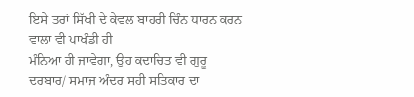ਇਸੇ ਤਰਾਂ ਸਿੱਖੀ ਦੇ ਕੇਵਲ ਬਾਹਰੀ ਚਿੰਨ ਧਾਰਨ ਕਰਨ ਵਾਲਾ ਵੀ ਪਾਖੰਡੀ ਹੀ
ਮੰਨਿਆ ਹੀ ਜਾਵੇਗਾ, ਉਹ ਕਦਾਚਿਤ ਵੀ ਗੁਰੂ ਦਰਬਾਰ/ ਸਮਾਜ ਅੰਦਰ ਸਹੀ ਸਤਿਕਾਰ ਦਾ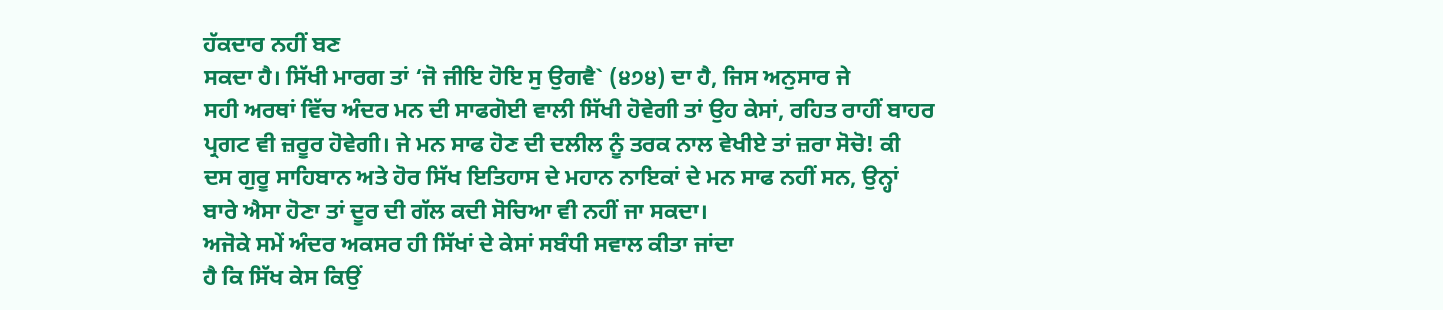ਹੱਕਦਾਰ ਨਹੀਂ ਬਣ
ਸਕਦਾ ਹੈ। ਸਿੱਖੀ ਮਾਰਗ ਤਾਂ ‘ਜੋ ਜੀਇ ਹੋਇ ਸੁ ਉਗਵੈ` (੪੭੪) ਦਾ ਹੈ, ਜਿਸ ਅਨੁਸਾਰ ਜੇ
ਸਹੀ ਅਰਥਾਂ ਵਿੱਚ ਅੰਦਰ ਮਨ ਦੀ ਸਾਫਗੋਈ ਵਾਲੀ ਸਿੱਖੀ ਹੋਵੇਗੀ ਤਾਂ ਉਹ ਕੇਸਾਂ, ਰਹਿਤ ਰਾਹੀਂ ਬਾਹਰ
ਪ੍ਰਗਟ ਵੀ ਜ਼ਰੂਰ ਹੋਵੇਗੀ। ਜੇ ਮਨ ਸਾਫ ਹੋਣ ਦੀ ਦਲੀਲ ਨੂੰ ਤਰਕ ਨਾਲ ਵੇਖੀਏ ਤਾਂ ਜ਼ਰਾ ਸੋਚੋ! ਕੀ
ਦਸ ਗੁਰੂ ਸਾਹਿਬਾਨ ਅਤੇ ਹੋਰ ਸਿੱਖ ਇਤਿਹਾਸ ਦੇ ਮਹਾਨ ਨਾਇਕਾਂ ਦੇ ਮਨ ਸਾਫ ਨਹੀਂ ਸਨ, ਉਨ੍ਹਾਂ
ਬਾਰੇ ਐਸਾ ਹੋਣਾ ਤਾਂ ਦੂਰ ਦੀ ਗੱਲ ਕਦੀ ਸੋਚਿਆ ਵੀ ਨਹੀਂ ਜਾ ਸਕਦਾ।
ਅਜੋਕੇ ਸਮੇਂ ਅੰਦਰ ਅਕਸਰ ਹੀ ਸਿੱਖਾਂ ਦੇ ਕੇਸਾਂ ਸਬੰਧੀ ਸਵਾਲ ਕੀਤਾ ਜਾਂਦਾ
ਹੈ ਕਿ ਸਿੱਖ ਕੇਸ ਕਿਉਂ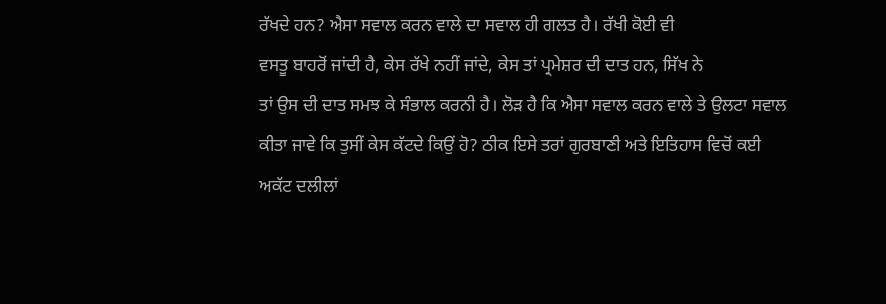ਰੱਖਦੇ ਹਨ? ਐਸਾ ਸਵਾਲ ਕਰਨ ਵਾਲੇ ਦਾ ਸਵਾਲ ਹੀ ਗਲਤ ਹੈ। ਰੱਖੀ ਕੋਈ ਵੀ
ਵਸਤੂ ਬਾਹਰੋਂ ਜਾਂਦੀ ਹੈ, ਕੇਸ ਰੱਖੇ ਨਹੀਂ ਜਾਂਦੇ, ਕੇਸ ਤਾਂ ਪ੍ਰਮੇਸ਼ਰ ਦੀ ਦਾਤ ਹਨ, ਸਿੱਖ ਨੇ
ਤਾਂ ਉਸ ਦੀ ਦਾਤ ਸਮਝ ਕੇ ਸੰਭਾਲ ਕਰਨੀ ਹੈ। ਲੋੜ ਹੈ ਕਿ ਐਸਾ ਸਵਾਲ ਕਰਨ ਵਾਲੇ ਤੇ ਉਲਟਾ ਸਵਾਲ
ਕੀਤਾ ਜਾਵੇ ਕਿ ਤੁਸੀਂ ਕੇਸ ਕੱਟਦੇ ਕਿਉਂ ਹੋ? ਠੀਕ ਇਸੇ ਤਰਾਂ ਗੁਰਬਾਣੀ ਅਤੇ ਇਤਿਹਾਸ ਵਿਚੋਂ ਕਈ
ਅਕੱਟ ਦਲੀਲਾਂ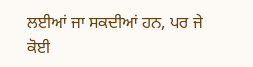ਲਈਆਂ ਜਾ ਸਕਦੀਆਂ ਹਨ, ਪਰ ਜੇ ਕੋਈ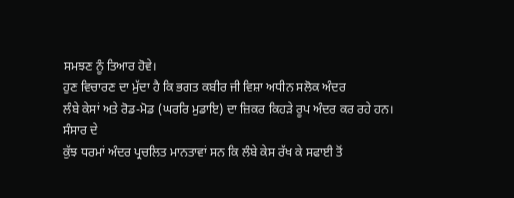ਸਮਝਣ ਨੂੰ ਤਿਆਰ ਹੋਵੇ।
ਹੁਣ ਵਿਚਾਰਣ ਦਾ ਮੁੱਦਾ ਹੈ ਕਿ ਭਗਤ ਕਬੀਰ ਜੀ ਵਿਸ਼ਾ ਅਧੀਨ ਸਲੋਕ ਅੰਦਰ
ਲੰਬੇ ਕੇਸਾਂ ਅਤੇ ਰੋਡ-ਮੋਡ (ਘਰਰਿ ਮੁਡਾਇ) ਦਾ ਜ਼ਿਕਰ ਕਿਹੜੇ ਰੂਪ ਅੰਦਰ ਕਰ ਰਹੇ ਹਨ। ਸੰਸਾਰ ਦੇ
ਕੁੱਝ ਧਰਮਾਂ ਅੰਦਰ ਪ੍ਰਚਲਿਤ ਮਾਨਤਾਵਾਂ ਸਨ ਕਿ ਲੰਬੇ ਕੇਸ ਰੱਖ ਕੇ ਸਫਾਈ ਤੋਂ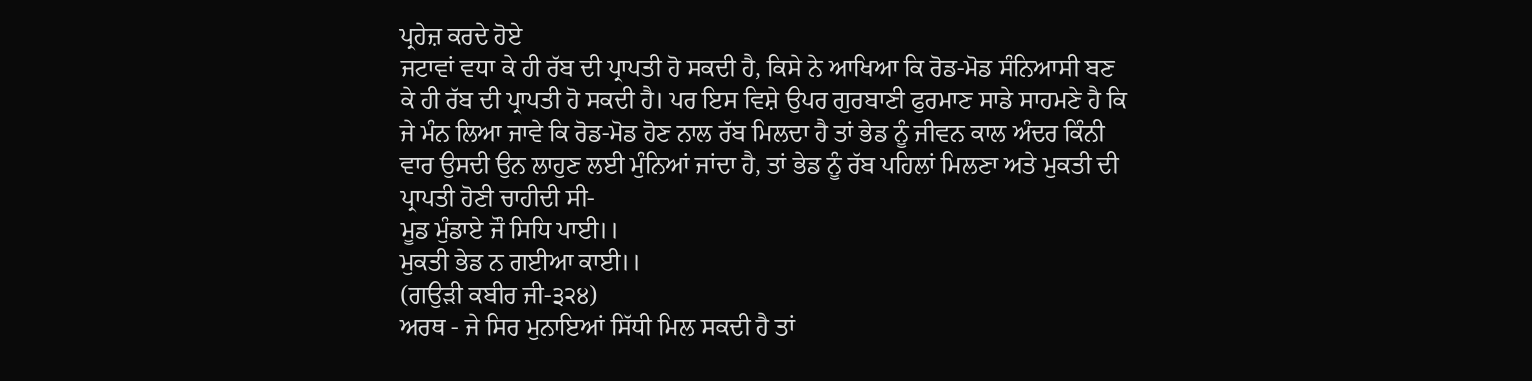ਪ੍ਰਹੇਜ਼ ਕਰਦੇ ਹੋਏ
ਜਟਾਵਾਂ ਵਧਾ ਕੇ ਹੀ ਰੱਬ ਦੀ ਪ੍ਰਾਪਤੀ ਹੋ ਸਕਦੀ ਹੈ, ਕਿਸੇ ਨੇ ਆਖਿਆ ਕਿ ਰੋਡ-ਮੋਡ ਸੰਨਿਆਸੀ ਬਣ
ਕੇ ਹੀ ਰੱਬ ਦੀ ਪ੍ਰਾਪਤੀ ਹੋ ਸਕਦੀ ਹੈ। ਪਰ ਇਸ ਵਿਸ਼ੇ ਉਪਰ ਗੁਰਬਾਣੀ ਫੁਰਮਾਣ ਸਾਡੇ ਸਾਹਮਣੇ ਹੈ ਕਿ
ਜੇ ਮੰਨ ਲਿਆ ਜਾਵੇ ਕਿ ਰੋਡ-ਮੋਡ ਹੋਣ ਨਾਲ ਰੱਬ ਮਿਲਦਾ ਹੈ ਤਾਂ ਭੇਡ ਨੂੰ ਜੀਵਨ ਕਾਲ ਅੰਦਰ ਕਿੰਨੀ
ਵਾਰ ਉਸਦੀ ਉਨ ਲਾਹੁਣ ਲਈ ਮੁੰਨਿਆਂ ਜਾਂਦਾ ਹੈ, ਤਾਂ ਭੇਡ ਨੂੰ ਰੱਬ ਪਹਿਲਾਂ ਮਿਲਣਾ ਅਤੇ ਮੁਕਤੀ ਦੀ
ਪ੍ਰਾਪਤੀ ਹੋਣੀ ਚਾਹੀਦੀ ਸੀ-
ਮੂਡ ਮੁੰਡਾਏ ਜੌ ਸਿਧਿ ਪਾਈ।।
ਮੁਕਤੀ ਭੇਡ ਨ ਗਈਆ ਕਾਈ।।
(ਗਉੜੀ ਕਬੀਰ ਜੀ-੩੨੪)
ਅਰਥ - ਜੇ ਸਿਰ ਮੁਨਾਇਆਂ ਸਿੱਧੀ ਮਿਲ ਸਕਦੀ ਹੈ ਤਾਂ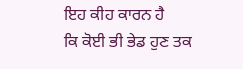ਇਹ ਕੀਹ ਕਾਰਨ ਹੈ
ਕਿ ਕੋਈ ਭੀ ਭੇਡ ਹੁਣ ਤਕ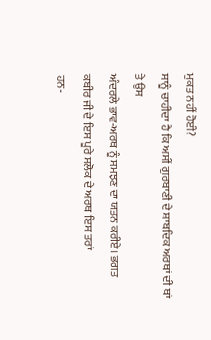ਮੁਕਤ ਨਹੀਂ ਹੋਈ?
ਸਾਨੂੰ ਚਾਹੀਦਾ ਹੈ ਕਿ ਅਸੀਂ ਗੁਰਬਾਣੀ ਦੇ ਸ਼ਾਬਦਿਕ ਅਰਥਾਂ ਦੀ ਥਾਂ ਤੇ ਉਸ
ਅੰਦਰਲੇ ਭਾਵ-ਅਰਥ ਨੂੰ ਸਮਝਣ ਦਾ ਯਤਨ ਕਰੀਏ। ਭਗਤ ਕਬੀਰ ਜੀ ਦੇ ਇਸ ਪੂਰੇ ਸਲੋਕ ਦੇ ਅਰਥ ਇਸ ਤਰਾਂ
ਹਨ-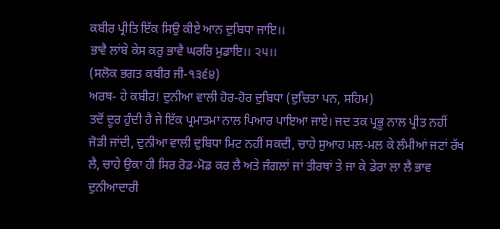ਕਬੀਰ ਪ੍ਰੀਤਿ ਇੱਕ ਸਿਉ ਕੀਏ ਆਨ ਦੁਬਿਧਾ ਜਾਇ।।
ਭਾਵੈ ਲਾਂਬੇ ਕੇਸ ਕਰੁ ਭਾਵੈ ਘਰਰਿ ਮੁਡਾਇ।। ੨੫।।
(ਸਲੋਕ ਭਗਤ ਕਬੀਰ ਜੀ-੧੩੬੪)
ਅਰਥ- ਹੇ ਕਬੀਰ! ਦੁਨੀਆ ਵਾਲੀ ਹੋਰ-ਹੋਰ ਦੁਬਿਧਾ (ਦੁਚਿਤਾ ਪਨ, ਸਹਿਮ)
ਤਦੋਂ ਦੂਰ ਹੁੰਦੀ ਹੈ ਜੇ ਇੱਕ ਪ੍ਰਮਾਤਮਾ ਨਾਲ ਪਿਆਰ ਪਾਇਆ ਜਾਏ। ਜਦ ਤਕ ਪ੍ਰਭੂ ਨਾਲ ਪ੍ਰੀਤ ਨਹੀਂ
ਜੋੜੀ ਜਾਂਦੀ, ਦੁਨੀਆ ਵਾਲੀ ਦੁਬਿਧਾ ਮਿਟ ਨਹੀਂ ਸਕਦੀ, ਚਾਹੇ ਸੁਆਹ ਮਲ-ਮਲ ਕੇ ਲੰਮੀਆਂ ਜਟਾਂ ਰੱਖ
ਲੈ, ਚਾਹੇ ਉਕਾ ਹੀ ਸਿਰ ਰੋਡ-ਮੋਡ ਕਰ ਲੈ ਅਤੇ ਜੰਗਲਾਂ ਜਾਂ ਤੀਰਥਾਂ ਤੇ ਜਾ ਕੇ ਡੇਰਾ ਲਾ ਲੈ ਭਾਵ
ਦੁਨੀਆਦਾਰੀ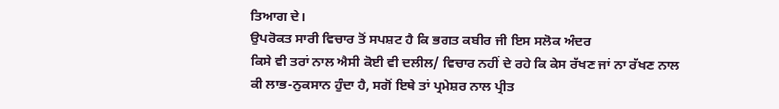ਤਿਆਗ ਦੇ।
ਉਪਰੋਕਤ ਸਾਰੀ ਵਿਚਾਰ ਤੋਂ ਸਪਸ਼ਟ ਹੈ ਕਿ ਭਗਤ ਕਬੀਰ ਜੀ ਇਸ ਸਲੋਕ ਅੰਦਰ
ਕਿਸੇ ਵੀ ਤਰਾਂ ਨਾਲ ਐਸੀ ਕੋਈ ਵੀ ਦਲੀਲ/ ਵਿਚਾਰ ਨਹੀਂ ਦੇ ਰਹੇ ਕਿ ਕੇਸ ਰੱਖਣ ਜਾਂ ਨਾ ਰੱਖਣ ਨਾਲ
ਕੀ ਲਾਭ-ਨੁਕਸਾਨ ਹੁੰਦਾ ਹੈ, ਸਗੋਂ ਇਥੇ ਤਾਂ ਪ੍ਰਮੇਸ਼ਰ ਨਾਲ ਪ੍ਰੀਤ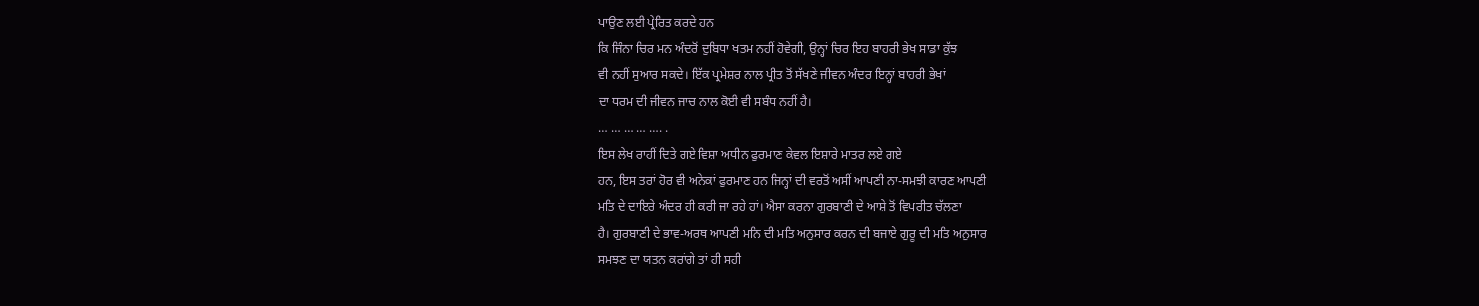ਪਾਉਣ ਲਈ ਪ੍ਰੇਰਿਤ ਕਰਦੇ ਹਨ
ਕਿ ਜਿੰਨਾ ਚਿਰ ਮਨ ਅੰਦਰੋਂ ਦੁਬਿਧਾ ਖਤਮ ਨਹੀਂ ਹੋਵੇਗੀ, ਉਨ੍ਹਾਂ ਚਿਰ ਇਹ ਬਾਹਰੀ ਭੇਖ ਸਾਡਾ ਕੁੱਝ
ਵੀ ਨਹੀਂ ਸੁਆਰ ਸਕਦੇ। ਇੱਕ ਪ੍ਰਮੇਸ਼ਰ ਨਾਲ ਪ੍ਰੀਤ ਤੋਂ ਸੱਖਣੇ ਜੀਵਨ ਅੰਦਰ ਇਨ੍ਹਾਂ ਬਾਹਰੀ ਭੇਖਾਂ
ਦਾ ਧਰਮ ਦੀ ਜੀਵਨ ਜਾਚ ਨਾਲ ਕੋਈ ਵੀ ਸਬੰਧ ਨਹੀਂ ਹੈ।
… … … … …. .
ਇਸ ਲੇਖ ਰਾਹੀਂ ਦਿਤੇ ਗਏ ਵਿਸ਼ਾ ਅਧੀਨ ਫੁਰਮਾਣ ਕੇਵਲ ਇਸ਼ਾਰੇ ਮਾਤਰ ਲਏ ਗਏ
ਹਨ, ਇਸ ਤਰਾਂ ਹੋਰ ਵੀ ਅਨੇਕਾਂ ਫੁਰਮਾਣ ਹਨ ਜਿਨ੍ਹਾਂ ਦੀ ਵਰਤੋਂ ਅਸੀਂ ਆਪਣੀ ਨਾ-ਸਮਝੀ ਕਾਰਣ ਆਪਣੀ
ਮਤਿ ਦੇ ਦਾਇਰੇ ਅੰਦਰ ਹੀ ਕਰੀ ਜਾ ਰਹੇ ਹਾਂ। ਐਸਾ ਕਰਨਾ ਗੁਰਬਾਣੀ ਦੇ ਆਸ਼ੇ ਤੋਂ ਵਿਪਰੀਤ ਚੱਲਣਾ
ਹੈ। ਗੁਰਬਾਣੀ ਦੇ ਭਾਵ-ਅਰਥ ਆਪਣੀ ਮਨਿ ਦੀ ਮਤਿ ਅਨੁਸਾਰ ਕਰਨ ਦੀ ਬਜਾਏ ਗੁਰੂ ਦੀ ਮਤਿ ਅਨੁਸਾਰ
ਸਮਝਣ ਦਾ ਯਤਨ ਕਰਾਂਗੇ ਤਾਂ ਹੀ ਸਹੀ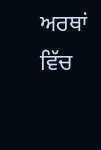ਅਰਥਾਂ ਵਿੱਚ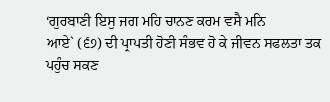‘ਗੁਰਬਾਣੀ ਇਸੁ ਜਗ ਮਹਿ ਚਾਨਣ ਕਰਮ ਵਸੈ ਮਨਿ
ਆਏ` (੬੭) ਦੀ ਪ੍ਰਾਪਤੀ ਹੋਣੀ ਸੰਭਵ ਹੋ ਕੇ ਜੀਵਨ ਸਫਲਤਾ ਤਕ ਪਹੁੰਚ ਸਕਣ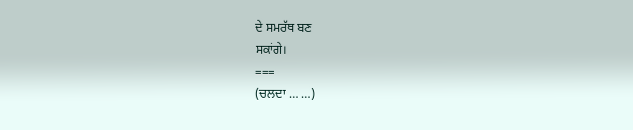ਦੇ ਸਮਰੱਥ ਬਣ
ਸਕਾਂਗੇ।
===
(ਚਲਦਾ … …)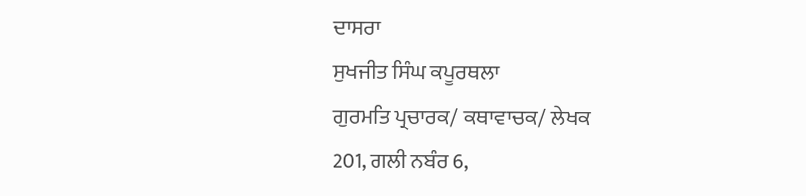ਦਾਸਰਾ
ਸੁਖਜੀਤ ਸਿੰਘ ਕਪੂਰਥਲਾ
ਗੁਰਮਤਿ ਪ੍ਰਚਾਰਕ/ ਕਥਾਵਾਚਕ/ ਲੇਖਕ
201, ਗਲੀ ਨਬੰਰ 6,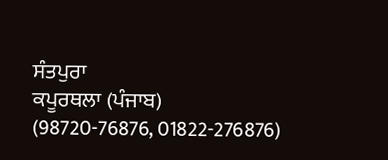ਸੰਤਪੁਰਾ
ਕਪੂਰਥਲਾ (ਪੰਜਾਬ)
(98720-76876, 01822-276876)